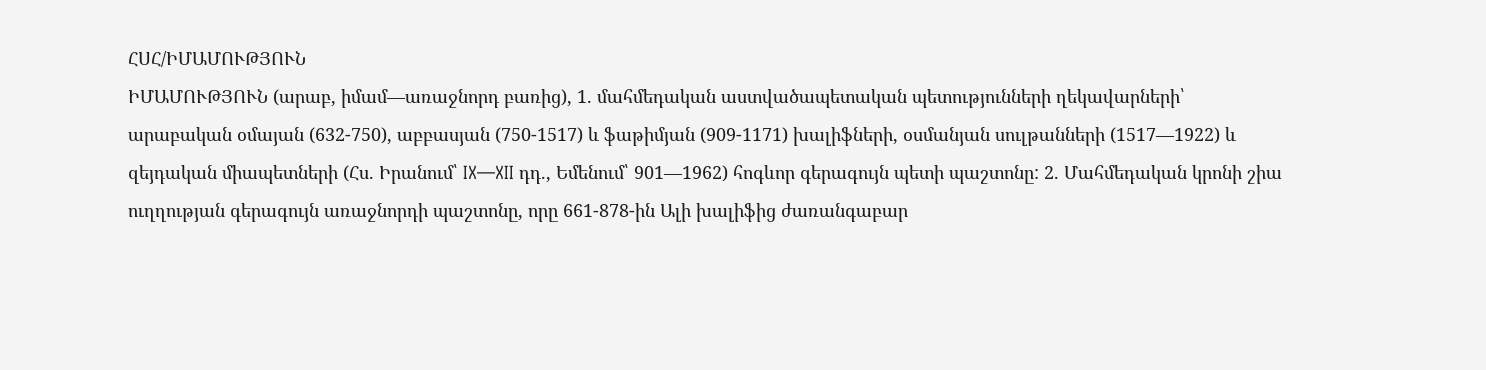ՀՍՀ/ԻՄԱՄՈՒԹՅՈՒՆ
ԻՄԱՄՈՒԹՅՈՒՆ (արաբ, իմամ—առաջնորդ բառից), 1. մահմեդական աստվածապետական պետությունների ղեկավարների՝ արաբական օմայան (632-750), աբբասյան (750-1517) և ֆաթիմյան (909-1171) խալիֆների, օսմանյան սուլթանների (1517—1922) և զեյդական միապետների (Հս. Իրանում՝ IX—XII դդ., Եմենում՝ 901—1962) հոգևոր գերագույն պետի պաշտոնը: 2. Մահմեդական կրոնի շիա ուղղության գերագույն առաջնորդի պաշտոնը, որը 661-878-ին Ալի խալիֆից ժառանգաբար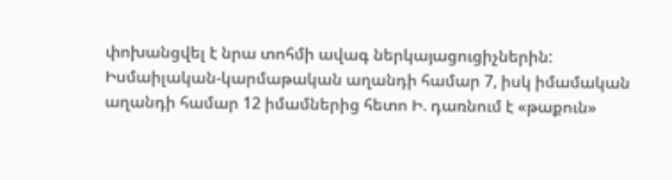փոխանցվել է նրա տոհմի ավագ ներկայացուցիչներին: Իսմաիլական-կարմաթական աղանդի համար 7, իսկ իմամական աղանդի համար 12 իմամներից հետո Ի. դառնում է «թաքուն»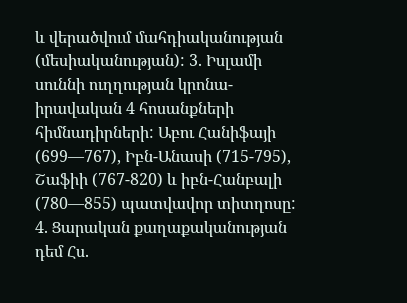և վերածվում մահդիականության (մեսիականության): 3. Իսլամի սուննի ուղղության կրոնա-իրավական 4 հոսանքների հիմնադիրների: Աբու Հանիֆայի (699—767), Իբն-Անասի (715-795), Շաֆիի (767-820) և իբն-Հանբալի (780—855) պատվավոր տիտղոսը: 4. Ցարական քաղաքականության դեմ Հս.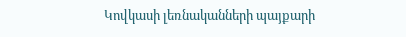Կովկասի լեռնականների պայքարի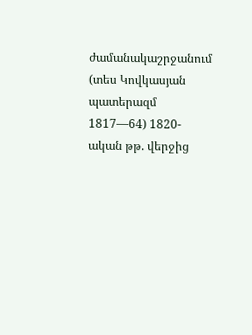ժամանակաշրջանում (տես Կովկասյան պատերազմ 1817—64) 1820-ական թթ. վերջից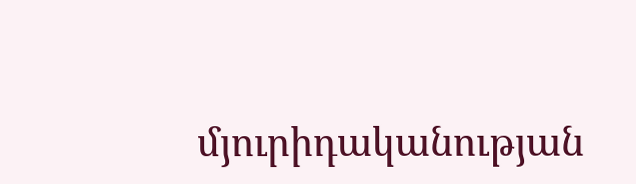մյուրիդականության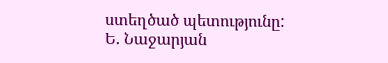ստեղծած պետությունը:
Ե. Նաջարյան